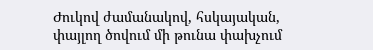Ժուկով ժամանակով, հսկայական, փայլող ծովում մի թունա փախչում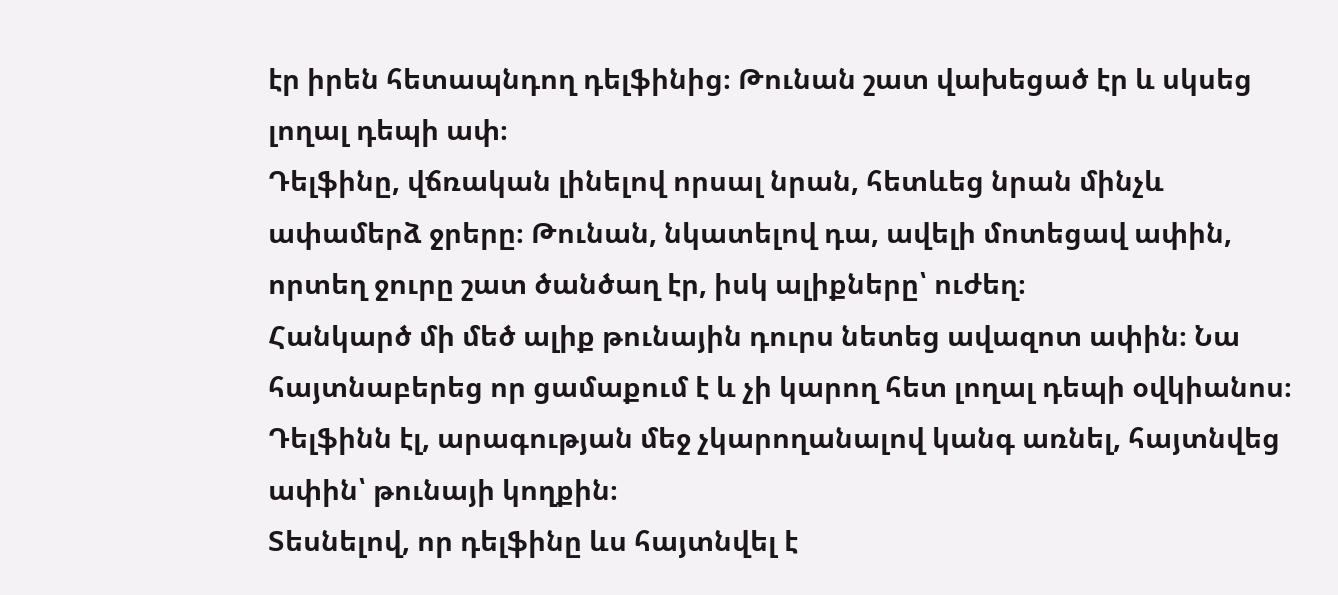էր իրեն հետապնդող դելֆինից։ Թունան շատ վախեցած էր և սկսեց լողալ դեպի ափ։
Դելֆինը, վճռական լինելով որսալ նրան, հետևեց նրան մինչև ափամերձ ջրերը։ Թունան, նկատելով դա, ավելի մոտեցավ ափին, որտեղ ջուրը շատ ծանծաղ էր, իսկ ալիքները՝ ուժեղ։
Հանկարծ մի մեծ ալիք թունային դուրս նետեց ավազոտ ափին։ Նա հայտնաբերեց որ ցամաքում է և չի կարող հետ լողալ դեպի օվկիանոս։
Դելֆինն էլ, արագության մեջ չկարողանալով կանգ առնել, հայտնվեց ափին՝ թունայի կողքին։
Տեսնելով, որ դելֆինը ևս հայտնվել է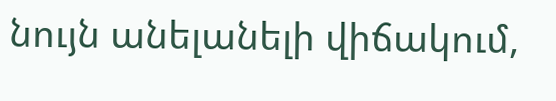նույն անելանելի վիճակում,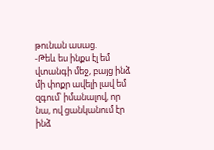թունան ասաց.
-Թեև ես ինքս էլ եմ վտանգի մեջ, բայց ինձ մի փոքր ավելի լավ եմ զգում՝ իմանալով, որ նա, ով ցանկանում էր ինձ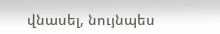վնասել, նույնպես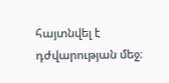հայտնվել է դժվարության մեջ։